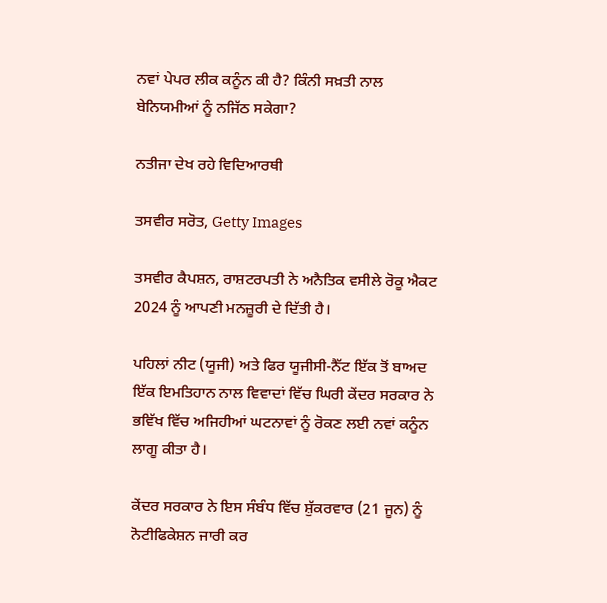ਨਵਾਂ ਪੇਪਰ ਲੀਕ ਕਨੂੰਨ ਕੀ ਹੈ? ਕਿੰਨੀ ਸਖ਼ਤੀ ਨਾਲ ਬੇਨਿਯਮੀਆਂ ਨੂੰ ਨਜਿੱਠ ਸਕੇਗਾ?

ਨਤੀਜਾ ਦੇਖ ਰਹੇ ਵਿਦਿਆਰਥੀ

ਤਸਵੀਰ ਸਰੋਤ, Getty Images

ਤਸਵੀਰ ਕੈਪਸ਼ਨ, ਰਾਸ਼ਟਰਪਤੀ ਨੇ ਅਨੈਤਿਕ ਵਸੀਲੇ ਰੋਕੂ ਐਕਟ 2024 ਨੂੰ ਆਪਣੀ ਮਨਜ਼ੂਰੀ ਦੇ ਦਿੱਤੀ ਹੈ।

ਪਹਿਲਾਂ ਨੀਟ (ਯੂਜੀ) ਅਤੇ ਫਿਰ ਯੂਜੀਸੀ-ਨੈੱਟ ਇੱਕ ਤੋਂ ਬਾਅਦ ਇੱਕ ਇਮਤਿਹਾਨ ਨਾਲ ਵਿਵਾਦਾਂ ਵਿੱਚ ਘਿਰੀ ਕੇਂਦਰ ਸਰਕਾਰ ਨੇ ਭਵਿੱਖ ਵਿੱਚ ਅਜਿਹੀਆਂ ਘਟਨਾਵਾਂ ਨੂੰ ਰੋਕਣ ਲਈ ਨਵਾਂ ਕਨੂੰਨ ਲਾਗੂ ਕੀਤਾ ਹੈ।

ਕੇਂਦਰ ਸਰਕਾਰ ਨੇ ਇਸ ਸੰਬੰਧ ਵਿੱਚ ਸ਼ੁੱਕਰਵਾਰ (21 ਜੂਨ) ਨੂੰ ਨੋਟੀਫਿਕੇਸ਼ਨ ਜਾਰੀ ਕਰ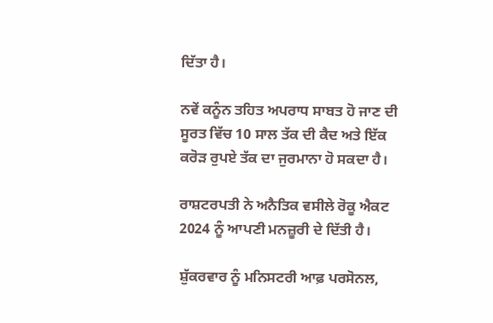ਦਿੱਤਾ ਹੈ।

ਨਵੇਂ ਕਨੂੰਨ ਤਹਿਤ ਅਪਰਾਧ ਸਾਬਤ ਹੋ ਜਾਣ ਦੀ ਸੂਰਤ ਵਿੱਚ 10 ਸਾਲ ਤੱਕ ਦੀ ਕੈਦ ਅਤੇ ਇੱਕ ਕਰੋੜ ਰੁਪਏ ਤੱਕ ਦਾ ਜੁਰਮਾਨਾ ਹੋ ਸਕਦਾ ਹੈ।

ਰਾਸ਼ਟਰਪਤੀ ਨੇ ਅਨੈਤਿਕ ਵਸੀਲੇ ਰੋਕੂ ਐਕਟ 2024 ਨੂੰ ਆਪਣੀ ਮਨਜ਼ੂਰੀ ਦੇ ਦਿੱਤੀ ਹੈ।

ਸ਼ੁੱਕਰਵਾਰ ਨੂੰ ਮਨਿਸਟਰੀ ਆਫ਼ ਪਰਸੋਨਲ,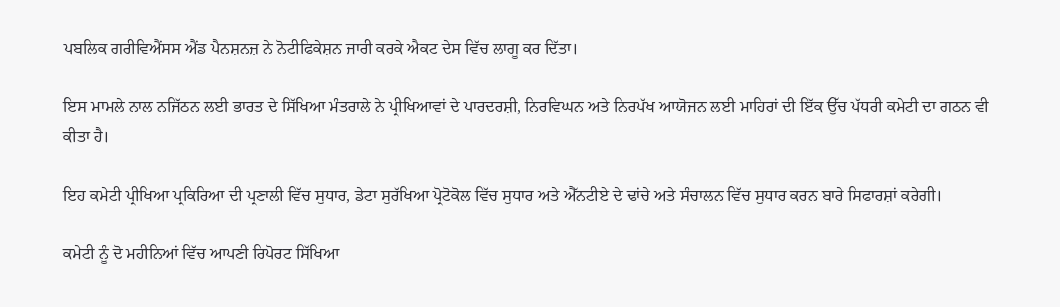ਪਬਲਿਕ ਗਰੀਵਿਐਂਸਸ ਐਂਡ ਪੈਨਸ਼ਨਜ਼ ਨੇ ਨੋਟੀਫਿਕੇਸ਼ਨ ਜਾਰੀ ਕਰਕੇ ਐਕਟ ਦੇਸ ਵਿੱਚ ਲਾਗੂ ਕਰ ਦਿੱਤਾ।

ਇਸ ਮਾਮਲੇ ਨਾਲ ਨਜਿੱਠਨ ਲਈ ਭਾਰਤ ਦੇ ਸਿੱਖਿਆ ਮੰਤਰਾਲੇ ਨੇ ਪ੍ਰੀਖਿਆਵਾਂ ਦੇ ਪਾਰਦਰਸ਼ੀ, ਨਿਰਵਿਘਨ ਅਤੇ ਨਿਰਪੱਖ ਆਯੋਜਨ ਲਈ ਮਾਹਿਰਾਂ ਦੀ ਇੱਕ ਉੱਚ ਪੱਧਰੀ ਕਮੇਟੀ ਦਾ ਗਠਨ ਵੀ ਕੀਤਾ ਹੈ।

ਇਹ ਕਮੇਟੀ ਪ੍ਰੀਖਿਆ ਪ੍ਰਕਿਰਿਆ ਦੀ ਪ੍ਰਣਾਲੀ ਵਿੱਚ ਸੁਧਾਰ, ਡੇਟਾ ਸੁਰੱਖਿਆ ਪ੍ਰੋਟੋਕੋਲ ਵਿੱਚ ਸੁਧਾਰ ਅਤੇ ਐੱਨਟੀਏ ਦੇ ਢਾਂਚੇ ਅਤੇ ਸੰਚਾਲਨ ਵਿੱਚ ਸੁਧਾਰ ਕਰਨ ਬਾਰੇ ਸਿਫਾਰਸ਼ਾਂ ਕਰੇਗੀ।

ਕਮੇਟੀ ਨੂੰ ਦੋ ਮਹੀਨਿਆਂ ਵਿੱਚ ਆਪਣੀ ਰਿਪੋਰਟ ਸਿੱਖਿਆ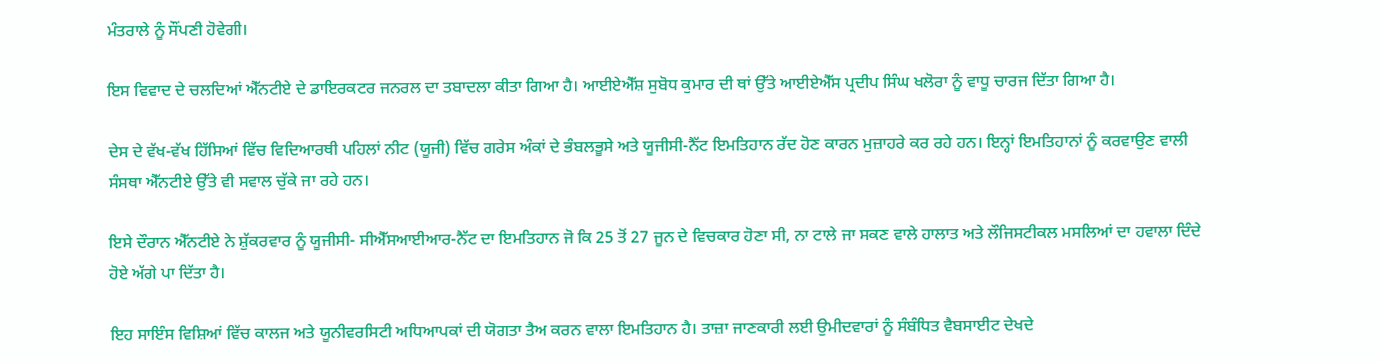ਮੰਤਰਾਲੇ ਨੂੰ ਸੌਂਪਣੀ ਹੋਵੇਗੀ।

ਇਸ ਵਿਵਾਦ ਦੇ ਚਲਦਿਆਂ ਐੱਨਟੀਏ ਦੇ ਡਾਇਰਕਟਰ ਜਨਰਲ ਦਾ ਤਬਾਦਲਾ ਕੀਤਾ ਗਿਆ ਹੈ। ਆਈਏਐੱਸ਼ ਸੁਬੋਧ ਕੁਮਾਰ ਦੀ ਥਾਂ ਉੱਤੇ ਆਈਏਐੱਸ ਪ੍ਰਦੀਪ ਸਿੰਘ ਖਲੋਰਾ ਨੂੰ ਵਾਧੂ ਚਾਰਜ ਦਿੱਤਾ ਗਿਆ ਹੈ।

ਦੇਸ ਦੇ ਵੱਖ-ਵੱਖ ਹਿੱਸਿਆਂ ਵਿੱਚ ਵਿਦਿਆਰਥੀ ਪਹਿਲਾਂ ਨੀਟ (ਯੂਜੀ) ਵਿੱਚ ਗਰੇਸ ਅੰਕਾਂ ਦੇ ਭੰਬਲਭੂਸੇ ਅਤੇ ਯੂਜੀਸੀ-ਨੈੱਟ ਇਮਤਿਹਾਨ ਰੱਦ ਹੋਣ ਕਾਰਨ ਮੁਜ਼ਾਹਰੇ ਕਰ ਰਹੇ ਹਨ। ਇਨ੍ਹਾਂ ਇਮਤਿਹਾਨਾਂ ਨੂੰ ਕਰਵਾਉਣ ਵਾਲੀ ਸੰਸਥਾ ਐੱਨਟੀਏ ਉੱਤੇ ਵੀ ਸਵਾਲ ਚੁੱਕੇ ਜਾ ਰਹੇ ਹਨ।

ਇਸੇ ਦੌਰਾਨ ਐੱਨਟੀਏ ਨੇ ਸ਼ੁੱਕਰਵਾਰ ਨੂੰ ਯੂਜੀਸੀ- ਸੀਐੱਸਆਈਆਰ-ਨੈੱਟ ਦਾ ਇਮਤਿਹਾਨ ਜੋ ਕਿ 25 ਤੋਂ 27 ਜੂਨ ਦੇ ਵਿਚਕਾਰ ਹੋਣਾ ਸੀ, ਨਾ ਟਾਲੇ ਜਾ ਸਕਣ ਵਾਲੇ ਹਾਲਾਤ ਅਤੇ ਲੌਜਿਸਟੀਕਲ ਮਸਲਿਆਂ ਦਾ ਹਵਾਲਾ ਦਿੰਦੇ ਹੋਏ ਅੱਗੇ ਪਾ ਦਿੱਤਾ ਹੈ।

ਇਹ ਸਾਇੰਸ ਵਿਸ਼ਿਆਂ ਵਿੱਚ ਕਾਲਜ ਅਤੇ ਯੂਨੀਵਰਸਿਟੀ ਅਧਿਆਪਕਾਂ ਦੀ ਯੋਗਤਾ ਤੈਅ ਕਰਨ ਵਾਲਾ ਇਮਤਿਹਾਨ ਹੈ। ਤਾਜ਼ਾ ਜਾਣਕਾਰੀ ਲਈ ਉਮੀਦਵਾਰਾਂ ਨੂੰ ਸੰਬੰਧਿਤ ਵੈਬਸਾਈਟ ਦੇਖਦੇ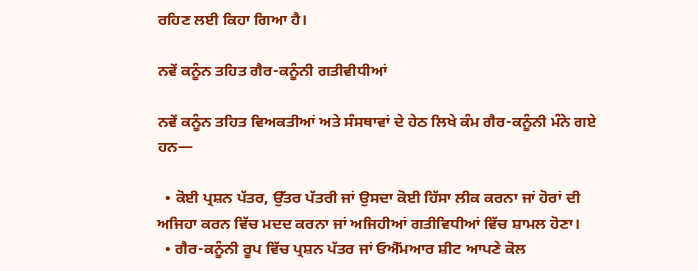ਰਹਿਣ ਲਈ ਕਿਹਾ ਗਿਆ ਹੈ।

ਨਵੇਂ ਕਨੂੰਨ ਤਹਿਤ ਗੈਰ-ਕਨੂੰਨੀ ਗਤੀਵੀਧੀਆਂ

ਨਵੇਂ ਕਨੂੰਨ ਤਹਿਤ ਵਿਅਕਤੀਆਂ ਅਤੇ ਸੰਸਥਾਵਾਂ ਦੇ ਹੇਠ ਲਿਖੇ ਕੰਮ ਗੈਰ-ਕਨੂੰਨੀ ਮੰਨੇ ਗਏ ਹਨ—

  • ਕੋਈ ਪ੍ਰਸ਼ਨ ਪੱਤਰ, ਉੱਤਰ ਪੱਤਰੀ ਜਾਂ ਉਸਦਾ ਕੋਈ ਹਿੱਸਾ ਲੀਕ ਕਰਨਾ ਜਾਂ ਹੋਰਾਂ ਦੀ ਅਜਿਹਾ ਕਰਨ ਵਿੱਚ ਮਦਦ ਕਰਨਾ ਜਾਂ ਅਜਿਹੀਆਂ ਗਤੀਵਿਧੀਆਂ ਵਿੱਚ ਸ਼ਾਮਲ ਹੋਣਾ।
  • ਗੈਰ-ਕਨੂੰਨੀ ਰੂਪ ਵਿੱਚ ਪ੍ਰਸ਼ਨ ਪੱਤਰ ਜਾਂ ਓਐੱਮਆਰ ਸ਼ੀਟ ਆਪਣੇ ਕੋਲ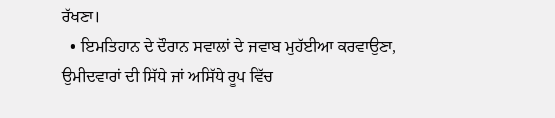ਰੱਖਣਾ।
  • ਇਮਤਿਹਾਨ ਦੇ ਦੌਰਾਨ ਸਵਾਲਾਂ ਦੇ ਜਵਾਬ ਮੁਹੱਈਆ ਕਰਵਾਉਣਾ, ਉਮੀਦਵਾਰਾਂ ਦੀ ਸਿੱਧੇ ਜਾਂ ਅਸਿੱਧੇ ਰੂਪ ਵਿੱਚ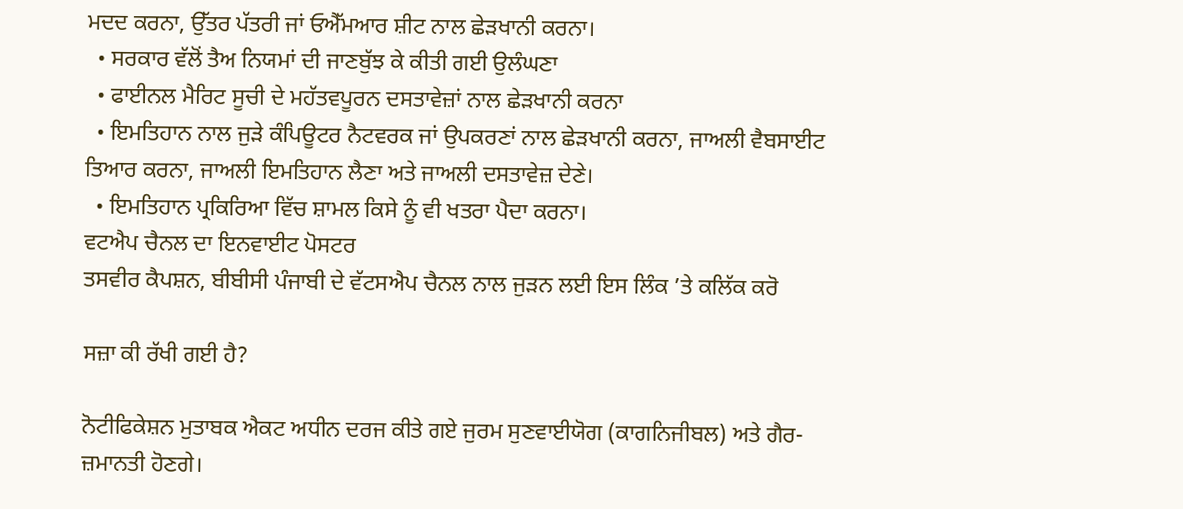ਮਦਦ ਕਰਨਾ, ਉੱਤਰ ਪੱਤਰੀ ਜਾਂ ਓਐੱਮਆਰ ਸ਼ੀਟ ਨਾਲ ਛੇੜਖਾਨੀ ਕਰਨਾ।
  • ਸਰਕਾਰ ਵੱਲੋਂ ਤੈਅ ਨਿਯਮਾਂ ਦੀ ਜਾਣਬੁੱਝ ਕੇ ਕੀਤੀ ਗਈ ਉਲੰਘਣਾ
  • ਫਾਈਨਲ ਮੈਰਿਟ ਸੂਚੀ ਦੇ ਮਹੱਤਵਪੂਰਨ ਦਸਤਾਵੇਜ਼ਾਂ ਨਾਲ ਛੇੜਖਾਨੀ ਕਰਨਾ
  • ਇਮਤਿਹਾਨ ਨਾਲ ਜੁੜੇ ਕੰਪਿਊਟਰ ਨੈਟਵਰਕ ਜਾਂ ਉਪਕਰਣਾਂ ਨਾਲ ਛੇੜਖਾਨੀ ਕਰਨਾ, ਜਾਅਲੀ ਵੈਬਸਾਈਟ ਤਿਆਰ ਕਰਨਾ, ਜਾਅਲੀ ਇਮਤਿਹਾਨ ਲੈਣਾ ਅਤੇ ਜਾਅਲੀ ਦਸਤਾਵੇਜ਼ ਦੇਣੇ।
  • ਇਮਤਿਹਾਨ ਪ੍ਰਕਿਰਿਆ ਵਿੱਚ ਸ਼ਾਮਲ ਕਿਸੇ ਨੂੰ ਵੀ ਖਤਰਾ ਪੈਦਾ ਕਰਨਾ।
ਵਟਐਪ ਚੈਨਲ ਦਾ ਇਨਵਾਈਟ ਪੋਸਟਰ
ਤਸਵੀਰ ਕੈਪਸ਼ਨ, ਬੀਬੀਸੀ ਪੰਜਾਬੀ ਦੇ ਵੱਟਸਐਪ ਚੈਨਲ ਨਾਲ ਜੁੜਨ ਲਈ ਇਸ ਲਿੰਕ ’ਤੇ ਕਲਿੱਕ ਕਰੋ

ਸਜ਼ਾ ਕੀ ਰੱਖੀ ਗਈ ਹੈ?

ਨੋਟੀਫਿਕੇਸ਼ਨ ਮੁਤਾਬਕ ਐਕਟ ਅਧੀਨ ਦਰਜ ਕੀਤੇ ਗਏ ਜੁਰਮ ਸੁਣਵਾਈਯੋਗ (ਕਾਗਨਿਜੀਬਲ) ਅਤੇ ਗੈਰ-ਜ਼ਮਾਨਤੀ ਹੋਣਗੇ।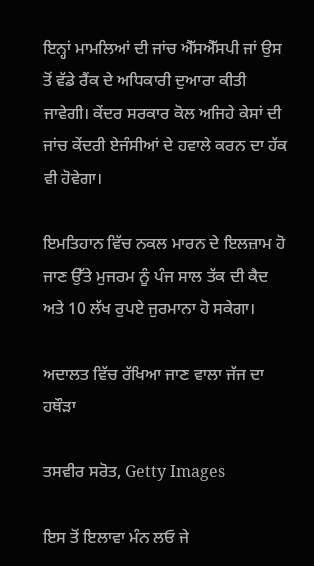ਇਨ੍ਹਾਂ ਮਾਮਲਿਆਂ ਦੀ ਜਾਂਚ ਐੱਸਐੱਸਪੀ ਜਾਂ ਉਸ ਤੋਂ ਵੱਡੇ ਰੈਂਕ ਦੇ ਅਧਿਕਾਰੀ ਦੁਆਰਾ ਕੀਤੀ ਜਾਵੇਗੀ। ਕੇਂਦਰ ਸਰਕਾਰ ਕੋਲ ਅਜਿਹੇ ਕੇਸਾਂ ਦੀ ਜਾਂਚ ਕੇਂਦਰੀ ਏਜੰਸੀਆਂ ਦੇ ਹਵਾਲੇ ਕਰਨ ਦਾ ਹੱਕ ਵੀ ਹੋਵੇਗਾ।

ਇਮਤਿਹਾਨ ਵਿੱਚ ਨਕਲ ਮਾਰਨ ਦੇ ਇਲਜ਼ਾਮ ਹੋ ਜਾਣ ਉੱਤੇ ਮੁਜਰਮ ਨੂੰ ਪੰਜ ਸਾਲ ਤੱਕ ਦੀ ਕੈਦ ਅਤੇ 10 ਲੱਖ ਰੁਪਏ ਜੁਰਮਾਨਾ ਹੋ ਸਕੇਗਾ।

ਅਦਾਲਤ ਵਿੱਚ ਰੱਖਿਆ ਜਾਣ ਵਾਲਾ ਜੱਜ ਦਾ ਹਥੌੜਾ

ਤਸਵੀਰ ਸਰੋਤ, Getty Images

ਇਸ ਤੋਂ ਇਲਾਵਾ ਮੰਨ ਲਓ ਜੇ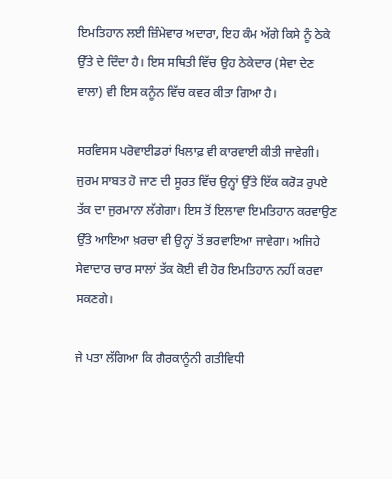ਇਮਤਿਹਾਨ ਲਈ ਜ਼ਿੰਮੇਵਾਰ ਅਦਾਰਾ, ਇਹ ਕੰਮ ਅੱਗੇ ਕਿਸੇ ਨੂੰ ਠੇਕੇ ਉੱਤੇ ਦੇ ਦਿੰਦਾ ਹੈ। ਇਸ ਸਥਿਤੀ ਵਿੱਚ ਉਹ ਠੇਕੇਦਾਰ (ਸੇਵਾ ਦੇਣ ਵਾਲਾ) ਵੀ ਇਸ ਕਨੂੰਨ ਵਿੱਚ ਕਵਰ ਕੀਤਾ ਗਿਆ ਹੈ।

ਸਰਵਿਸਸ ਪਰੋਵਾਈਡਰਾਂ ਖਿਲਾਫ਼ ਵੀ ਕਾਰਵਾਈ ਕੀਤੀ ਜਾਵੇਗੀ। ਜੁਰਮ ਸਾਬਤ ਹੋ ਜਾਣ ਦੀ ਸੂਰਤ ਵਿੱਚ ਉਨ੍ਹਾਂ ਉੱਤੇ ਇੱਕ ਕਰੋੜ ਰੁਪਏ ਤੱਕ ਦਾ ਜੁਰਮਾਨਾ ਲੱਗੇਗਾ। ਇਸ ਤੋਂ ਇਲਾਵਾ ਇਮਤਿਹਾਨ ਕਰਵਾਉਣ ਉੱਤੇ ਆਇਆ ਖ਼ਰਚਾ ਵੀ ਉਨ੍ਹਾਂ ਤੋਂ ਭਰਵਾਇਆ ਜਾਵੇਗਾ। ਅਜਿਹੇ ਸੇਵਾਦਾਰ ਚਾਰ ਸਾਲਾਂ ਤੱਕ ਕੋਈ ਵੀ ਹੋਰ ਇਮਤਿਹਾਨ ਨਹੀਂ ਕਰਵਾ ਸਕਣਗੇ।

ਜੇ ਪਤਾ ਲੱਗਿਆ ਕਿ ਗੈਰਕਾਨੂੰਨੀ ਗਤੀਵਿਧੀ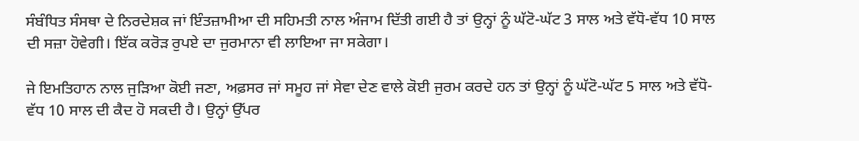ਸੰਬੰਧਿਤ ਸੰਸਥਾ ਦੇ ਨਿਰਦੇਸ਼ਕ ਜਾਂ ਇੰਤਜ਼ਾਮੀਆ ਦੀ ਸਹਿਮਤੀ ਨਾਲ ਅੰਜਾਮ ਦਿੱਤੀ ਗਈ ਹੈ ਤਾਂ ਉਨ੍ਹਾਂ ਨੂੰ ਘੱਟੋ-ਘੱਟ 3 ਸਾਲ ਅਤੇ ਵੱਧੋ-ਵੱਧ 10 ਸਾਲ ਦੀ ਸਜ਼ਾ ਹੋਵੇਗੀ। ਇੱਕ ਕਰੋੜ ਰੁਪਏ ਦਾ ਜੁਰਮਾਨਾ ਵੀ ਲਾਇਆ ਜਾ ਸਕੇਗਾ।

ਜੇ ਇਮਤਿਹਾਨ ਨਾਲ ਜੁੜਿਆ ਕੋਈ ਜਣਾ, ਅਫ਼ਸਰ ਜਾਂ ਸਮੂਹ ਜਾਂ ਸੇਵਾ ਦੇਣ ਵਾਲੇ ਕੋਈ ਜੁਰਮ ਕਰਦੇ ਹਨ ਤਾਂ ਉਨ੍ਹਾਂ ਨੂੰ ਘੱਟੋ-ਘੱਟ 5 ਸਾਲ ਅਤੇ ਵੱਧੋ-ਵੱਧ 10 ਸਾਲ ਦੀ ਕੈਦ ਹੋ ਸਕਦੀ ਹੈ। ਉਨ੍ਹਾਂ ਉੱਪਰ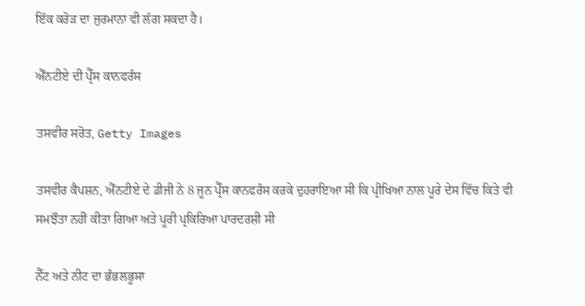ਇੱਕ ਕਰੋੜ ਦਾ ਜੁਰਮਾਨਾ ਵੀ ਲੱਗ ਸਕਦਾ ਹੈ।

ਐੱਨਟੀਏ ਦੀ ਪ੍ਰੈੱਸ ਕਾਨਫਰੰਸ

ਤਸਵੀਰ ਸਰੋਤ, Getty Images

ਤਸਵੀਰ ਕੈਪਸ਼ਨ, ਐੱਨਟੀਏ ਦੇ ਡੀਜੀ ਨੇ 8 ਜੂਨ ਪ੍ਰੈੱਸ ਕਾਨਫਰੰਸ ਕਰਕੇ ਦੁਹਰਾਇਆ ਸੀ ਕਿ ਪ੍ਰੀਖਿਆ ਨਾਲ ਪੂਰੇ ਦੇਸ ਵਿੱਚ ਕਿਤੇ ਵੀ ਸਮਝੌਤਾ ਨਹੀਂ ਕੀਤਾ ਗਿਆ ਅਤੇ ਪੂਰੀ ਪ੍ਰਕਿਰਿਆ ਪਾਰਦਰਸ਼ੀ ਸੀ

ਨੈੱਟ ਅਤੇ ਨੀਟ ਦਾ ਭੰਭਲਭੂਸਾ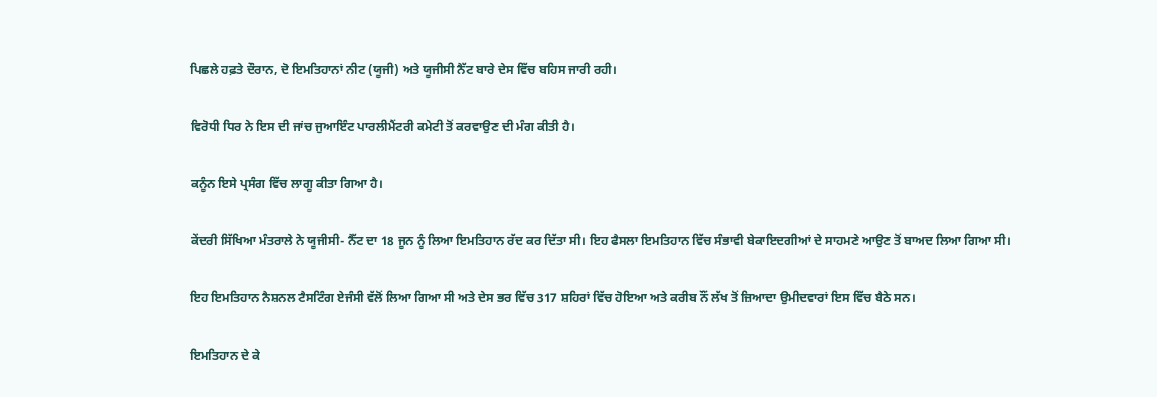ਪਿਛਲੇ ਹਫ਼ਤੇ ਦੌਰਾਨ, ਦੋ ਇਮਤਿਹਾਨਾਂ ਨੀਟ (ਯੂਜੀ) ਅਤੇ ਯੂਜੀਸੀ ਨੈੱਟ ਬਾਰੇ ਦੇਸ ਵਿੱਚ ਬਹਿਸ ਜਾਰੀ ਰਹੀ।

ਵਿਰੋਧੀ ਧਿਰ ਨੇ ਇਸ ਦੀ ਜਾਂਚ ਜੁਆਇੰਟ ਪਾਰਲੀਮੈਂਟਰੀ ਕਮੇਟੀ ਤੋਂ ਕਰਵਾਉਣ ਦੀ ਮੰਗ ਕੀਤੀ ਹੈ।

ਕਨੂੰਨ ਇਸੇ ਪ੍ਰਸੰਗ ਵਿੱਚ ਲਾਗੂ ਕੀਤਾ ਗਿਆ ਹੈ।

ਕੇਂਦਰੀ ਸਿੱਖਿਆ ਮੰਤਰਾਲੇ ਨੇ ਯੂਜੀਸੀ- ਨੈੱਟ ਦਾ 18 ਜੂਨ ਨੂੰ ਲਿਆ ਇਮਤਿਹਾਨ ਰੱਦ ਕਰ ਦਿੱਤਾ ਸੀ। ਇਹ ਫੈਸਲਾ ਇਮਤਿਹਾਨ ਵਿੱਚ ਸੰਭਾਵੀ ਬੇਕਾਇਦਗੀਆਂ ਦੇ ਸਾਹਮਣੇ ਆਉਣ ਤੋਂ ਬਾਅਦ ਲਿਆ ਗਿਆ ਸੀ।

ਇਹ ਇਮਤਿਹਾਨ ਨੈਸ਼ਨਲ ਟੈਸਟਿੰਗ ਏਜੰਸੀ ਵੱਲੋਂ ਲਿਆ ਗਿਆ ਸੀ ਅਤੇ ਦੇਸ ਭਰ ਵਿੱਚ 317 ਸ਼ਹਿਰਾਂ ਵਿੱਚ ਹੋਇਆ ਅਤੇ ਕਰੀਬ ਨੌਂ ਲੱਖ ਤੋਂ ਜ਼ਿਆਦਾ ਉਮੀਦਵਾਰਾਂ ਇਸ ਵਿੱਚ ਬੈਠੇ ਸਨ।

ਇਮਤਿਹਾਨ ਦੇ ਕੇ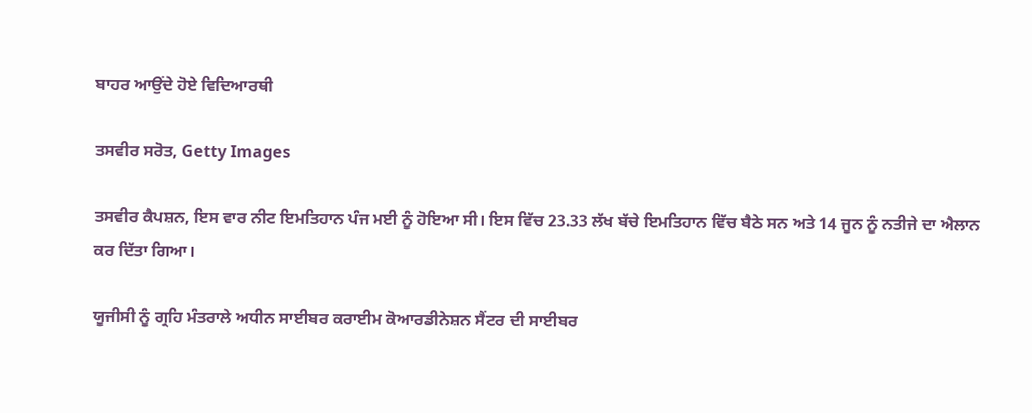ਬਾਹਰ ਆਉਂਦੇ ਹੋਏ ਵਿਦਿਆਰਥੀ

ਤਸਵੀਰ ਸਰੋਤ, Getty Images

ਤਸਵੀਰ ਕੈਪਸ਼ਨ, ਇਸ ਵਾਰ ਨੀਟ ਇਮਤਿਹਾਨ ਪੰਜ ਮਈ ਨੂੰ ਹੋਇਆ ਸੀ। ਇਸ ਵਿੱਚ 23.33 ਲੱਖ ਬੱਚੇ ਇਮਤਿਹਾਨ ਵਿੱਚ ਬੈਠੇ ਸਨ ਅਤੇ 14 ਜੂਨ ਨੂੰ ਨਤੀਜੇ ਦਾ ਐਲਾਨ ਕਰ ਦਿੱਤਾ ਗਿਆ।

ਯੂਜੀਸੀ ਨੂੰ ਗ੍ਰਹਿ ਮੰਤਰਾਲੇ ਅਧੀਨ ਸਾਈਬਰ ਕਰਾਈਮ ਕੋਆਰਡੀਨੇਸ਼ਨ ਸੈਂਟਰ ਦੀ ਸਾਈਬਰ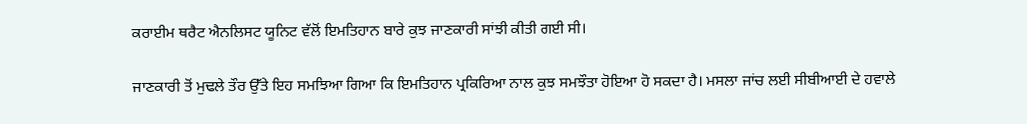ਕਰਾਈਮ ਥਰੈਟ ਐਨਲਿਸਟ ਯੂਨਿਟ ਵੱਲੋਂ ਇਮਤਿਹਾਨ ਬਾਰੇ ਕੁਝ ਜਾਣਕਾਰੀ ਸਾਂਝੀ ਕੀਤੀ ਗਈ ਸੀ।

ਜਾਣਕਾਰੀ ਤੋਂ ਮੁਢਲੇ ਤੌਰ ਉੱਤੇ ਇਹ ਸਮਝਿਆ ਗਿਆ ਕਿ ਇਮਤਿਹਾਨ ਪ੍ਰਕਿਰਿਆ ਨਾਲ ਕੁਝ ਸਮਝੌਤਾ ਹੋਇਆ ਹੋ ਸਕਦਾ ਹੈ। ਮਸਲਾ ਜਾਂਚ ਲਈ ਸੀਬੀਆਈ ਦੇ ਹਵਾਲੇ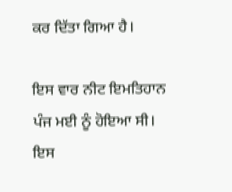ਕਰ ਦਿੱਤਾ ਗਿਆ ਹੈ।

ਇਸ ਵਾਰ ਨੀਟ ਇਮਤਿਹਾਨ ਪੰਜ ਮਈ ਨੂੰ ਹੋਇਆ ਸੀ। ਇਸ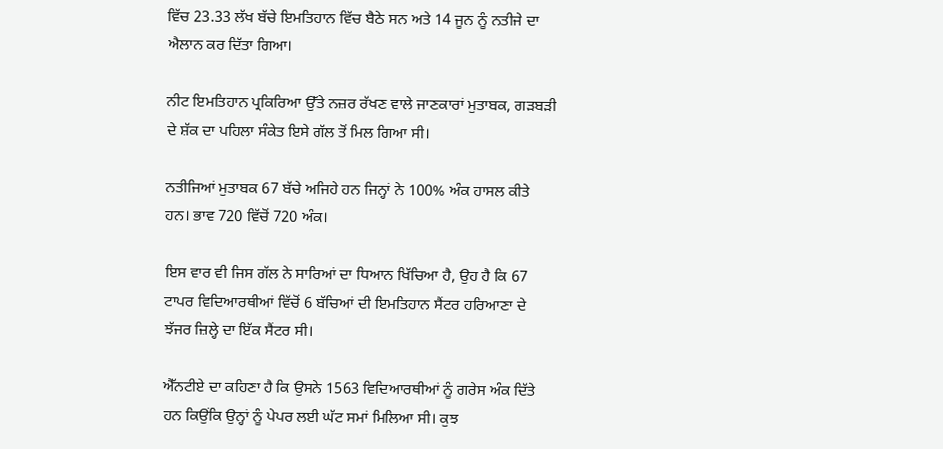ਵਿੱਚ 23.33 ਲੱਖ ਬੱਚੇ ਇਮਤਿਹਾਨ ਵਿੱਚ ਬੈਠੇ ਸਨ ਅਤੇ 14 ਜੂਨ ਨੂੰ ਨਤੀਜੇ ਦਾ ਐਲਾਨ ਕਰ ਦਿੱਤਾ ਗਿਆ।

ਨੀਟ ਇਮਤਿਹਾਨ ਪ੍ਰਕਿਰਿਆ ਉੱਤੇ ਨਜ਼ਰ ਰੱਖਣ ਵਾਲੇ ਜਾਣਕਾਰਾਂ ਮੁਤਾਬਕ, ਗੜਬੜੀ ਦੇ ਸ਼ੱਕ ਦਾ ਪਹਿਲਾ ਸੰਕੇਤ ਇਸੇ ਗੱਲ ਤੋਂ ਮਿਲ ਗਿਆ ਸੀ।

ਨਤੀਜਿਆਂ ਮੁਤਾਬਕ 67 ਬੱਚੇ ਅਜਿਹੇ ਹਨ ਜਿਨ੍ਹਾਂ ਨੇ 100% ਅੰਕ ਹਾਸਲ ਕੀਤੇ ਹਨ। ਭਾਵ 720 ਵਿੱਚੋਂ 720 ਅੰਕ।

ਇਸ ਵਾਰ ਵੀ ਜਿਸ ਗੱਲ ਨੇ ਸਾਰਿਆਂ ਦਾ ਧਿਆਨ ਖਿੱਚਿਆ ਹੈ, ਉਹ ਹੈ ਕਿ 67 ਟਾਪਰ ਵਿਦਿਆਰਥੀਆਂ ਵਿੱਚੋਂ 6 ਬੱਚਿਆਂ ਦੀ ਇਮਤਿਹਾਨ ਸੈਂਟਰ ਹਰਿਆਣਾ ਦੇ ਝੱਜਰ ਜ਼ਿਲ੍ਹੇ ਦਾ ਇੱਕ ਸੈਂਟਰ ਸੀ।

ਐੱਨਟੀਏ ਦਾ ਕਹਿਣਾ ਹੈ ਕਿ ਉਸਨੇ 1563 ਵਿਦਿਆਰਥੀਆਂ ਨੂੰ ਗਰੇਸ ਅੰਕ ਦਿੱਤੇ ਹਨ ਕਿਉਂਕਿ ਉਨ੍ਹਾਂ ਨੂੰ ਪੇਪਰ ਲਈ ਘੱਟ ਸਮਾਂ ਮਿਲਿਆ ਸੀ। ਕੁਝ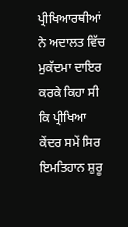ਪ੍ਰੀਖਿਆਰਥੀਆਂ ਨੇ ਅਦਾਲਤ ਵਿੱਚ ਮੁਕੱਦਮਾ ਦਾਇਰ ਕਰਕੇ ਕਿਹਾ ਸੀ ਕਿ ਪ੍ਰੀਖਿਆ ਕੇਂਦਰ ਸਮੇਂ ਸਿਰ ਇਮਤਿਹਾਨ ਸ਼ੁਰੂ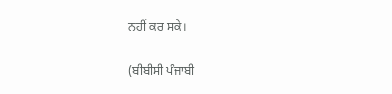ਨਹੀਂ ਕਰ ਸਕੇ।

(ਬੀਬੀਸੀ ਪੰਜਾਬੀ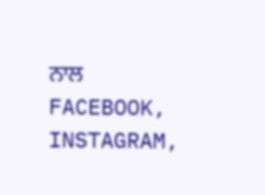ਨਾਲ FACEBOOK, INSTAGRAM,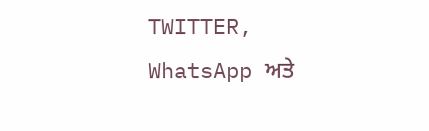TWITTER, WhatsApp ਅਤੇ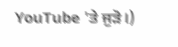YouTube 'ਤੇ ਜੁੜੋ।)